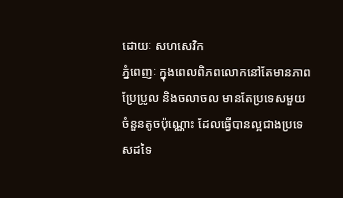ដោយៈ សហសេវិក
ភ្នំពេញៈ ក្នុងពេលពិភពលោកនៅតែមានភាពប្រែប្រូល និងចលាចល មានតែប្រទេសមួយចំនួនតូចប៉ុណ្ណោះ ដែលធ្វើបានល្អជាងប្រទេសដទៃ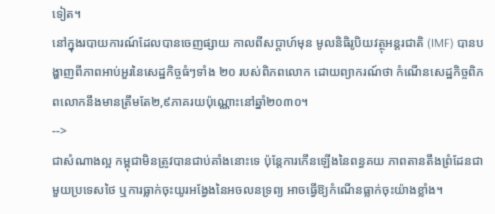ទៀត។
នៅក្នុងរបាយការណ៍ដែលបានចេញផ្សាយ កាលពីសប្តាហ៍មុន មូលនិធិរូបិយវត្ថុអន្តរជាតិ (IMF) បានបង្ហាញពីភាពអាប់អួរនៃសេដ្ឋកិច្ចធំៗទាំង ២០ របស់ពិភពលោក ដោយព្យាករណ៍ថា កំណើនសេដ្ឋកិច្ចពិភពលោកនឹងមានត្រឹមតែ២,៩ភាគរយប៉ុណ្ណោះនៅឆ្នាំ២០៣០។
-->
ជាសំណាងល្អ កម្ពុជាមិនត្រូវបានជាប់គាំងនោះទេ ប៉ុន្តែការកើនឡើងនៃពន្ធគយ ភាពតានតឹងព្រំដែនជាមួយប្រទេសថៃ ឬការធ្លាក់ចុះយូរអង្វែងនៃអចលនទ្រព្យ អាចធ្វើឱ្យកំណើនធ្លាក់ចុះយ៉ាងខ្លាំង។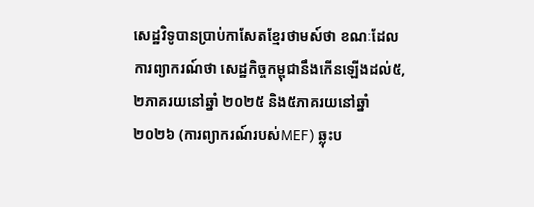សេដ្ឋវិទូបានប្រាប់កាសែតខ្មែរថាមស៍ថា ខណៈដែលការព្យាករណ៍ថា សេដ្ឋកិច្ចកម្ពុជានឹងកើនឡើងដល់៥,២ភាគរយនៅឆ្នាំ ២០២៥ និង៥ភាគរយនៅឆ្នាំ ២០២៦ (ការព្យាករណ៍របស់MEF) ឆ្លុះប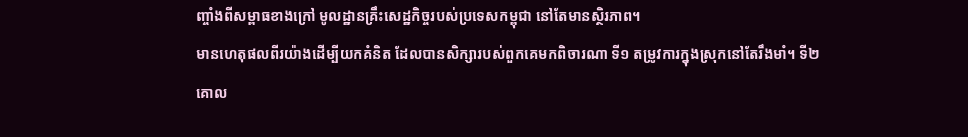ញ្ចាំងពីសម្ពាធខាងក្រៅ មូលដ្ឋានគ្រឹះសេដ្ឋកិច្ចរបស់ប្រទេសកម្ពុជា នៅតែមានស្ថិរភាព។
មានហេតុផលពីរយ៉ាងដើម្បីយកគំនិត ដែលបានសិក្សារបស់ពួកគេមកពិចារណា ទី១ តម្រូវការក្នុងស្រុកនៅតែរឹងមាំ។ ទី២ គោល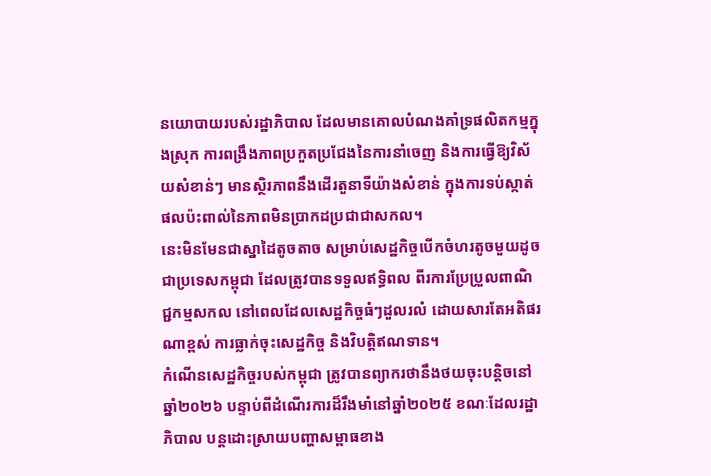នយោបាយរបស់រដ្ឋាភិបាល ដែលមានគោលបំណងគាំទ្រផលិតកម្មក្នុងស្រុក ការពង្រឹងភាពប្រកួតប្រជែងនៃការនាំចេញ និងការធ្វើឱ្យវិស័យសំខាន់ៗ មានស្ថិរភាពនឹងដើរតួនាទីយ៉ាងសំខាន់ ក្នុងការទប់ស្កាត់ផលប៉ះពាល់នៃភាពមិនប្រាកដប្រជាជាសកល។
នេះមិនមែនជាស្នាដៃតូចតាច សម្រាប់សេដ្ឋកិច្ចបើកចំហរតូចមួយដូចជាប្រទេសកម្ពុជា ដែលត្រូវបានទទួលឥទ្ធិពល ពីរការប្រែប្រួលពាណិជ្ជកម្មសកល នៅពេលដែលសេដ្ឋកិច្ចធំៗដួលរលំ ដោយសារតែអតិផរណាខ្ពស់ ការធ្លាក់ចុះសេដ្ឋកិច្ច និងវិបត្តិឥណទាន។
កំណើនសេដ្ឋកិច្ចរបស់កម្ពុជា ត្រូវបានព្យាករថានឹងថយចុះបន្តិចនៅឆ្នាំ២០២៦ បន្ទាប់ពីដំណើរការដ៏រឹងមាំនៅឆ្នាំ២០២៥ ខណៈដែលរដ្ឋាភិបាល បន្តដោះស្រាយបញ្ហាសម្ពាធខាង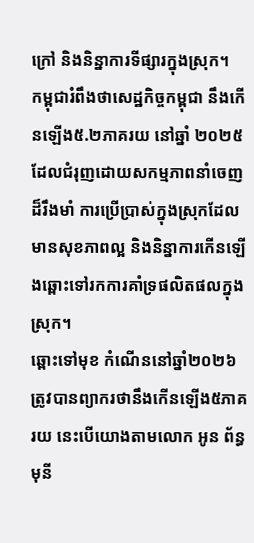ក្រៅ និងនិន្នាការទីផ្សារក្នុងស្រុក។
កម្ពុជារំពឹងថាសេដ្ឋកិច្ចកម្ពុជា នឹងកើនឡើង៥.២ភាគរយ នៅឆ្នាំ ២០២៥ ដែលជំរុញដោយសកម្មភាពនាំចេញដ៏រឹងមាំ ការប្រើប្រាស់ក្នុងស្រុកដែលមានសុខភាពល្អ និងនិន្នាការកើនឡើងឆ្ពោះទៅរកការគាំទ្រផលិតផលក្នុងស្រុក។
ឆ្ពោះទៅមុខ កំណើននៅឆ្នាំ២០២៦ ត្រូវបានព្យាករថានឹងកើនឡើង៥ភាគរយ នេះបើយោងតាមលោក អូន ព័ន្ធមុនី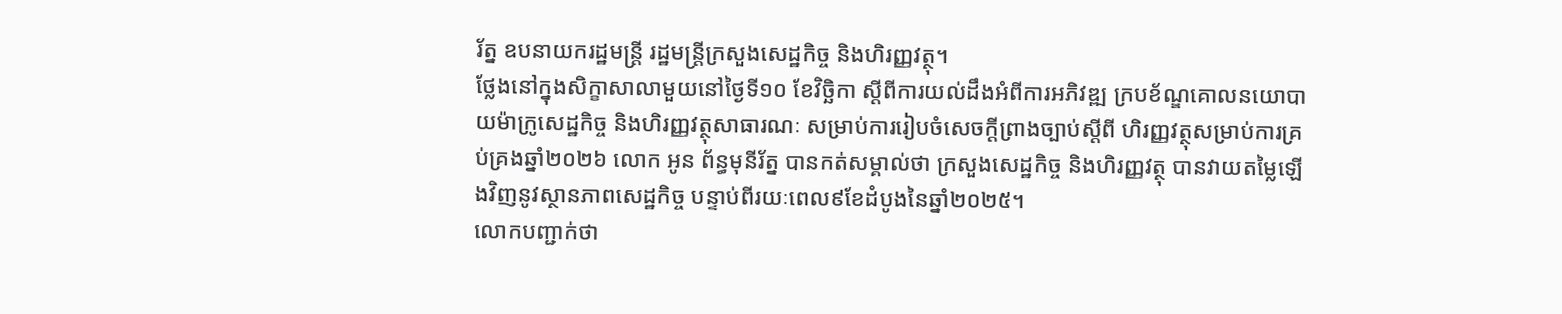រ័ត្ន ឧបនាយករដ្ឋមន្ត្រី រដ្ឋមន្ត្រីក្រសួងសេដ្ឋកិច្ច និងហិរញ្ញវត្ថុ។
ថ្លែងនៅក្នុងសិក្ខាសាលាមួយនៅថ្ងៃទី១០ ខែវិច្ឆិកា ស្តីពីការយល់ដឹងអំពីការអភិវឌ្ឍ ក្របខ័ណ្ឌគោលនយោបាយម៉ាក្រូសេដ្ឋកិច្ច និងហិរញ្ញវត្ថុសាធារណៈ សម្រាប់ការរៀបចំសេចក្តីព្រាងច្បាប់ស្តីពី ហិរញ្ញវត្ថុសម្រាប់ការគ្រប់គ្រងឆ្នាំ២០២៦ លោក អូន ព័ន្ធមុនីរ័ត្ន បានកត់សម្គាល់ថា ក្រសួងសេដ្ឋកិច្ច និងហិរញ្ញវត្ថុ បានវាយតម្លៃឡើងវិញនូវស្ថានភាពសេដ្ឋកិច្ច បន្ទាប់ពីរយៈពេល៩ខែដំបូងនៃឆ្នាំ២០២៥។
លោកបញ្ជាក់ថា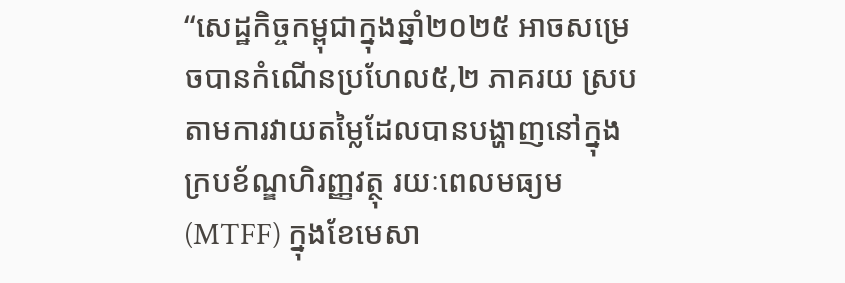“សេដ្ឋកិច្ចកម្ពុជាក្នុងឆ្នាំ២០២៥ អាចសម្រេចបានកំណើនប្រហែល៥,២ ភាគរយ ស្របតាមការវាយតម្លៃដែលបានបង្ហាញនៅក្នុងក្របខ័ណ្ឌហិរញ្ញវត្ថុ រយៈពេលមធ្យម (MTFF) ក្នុងខែមេសា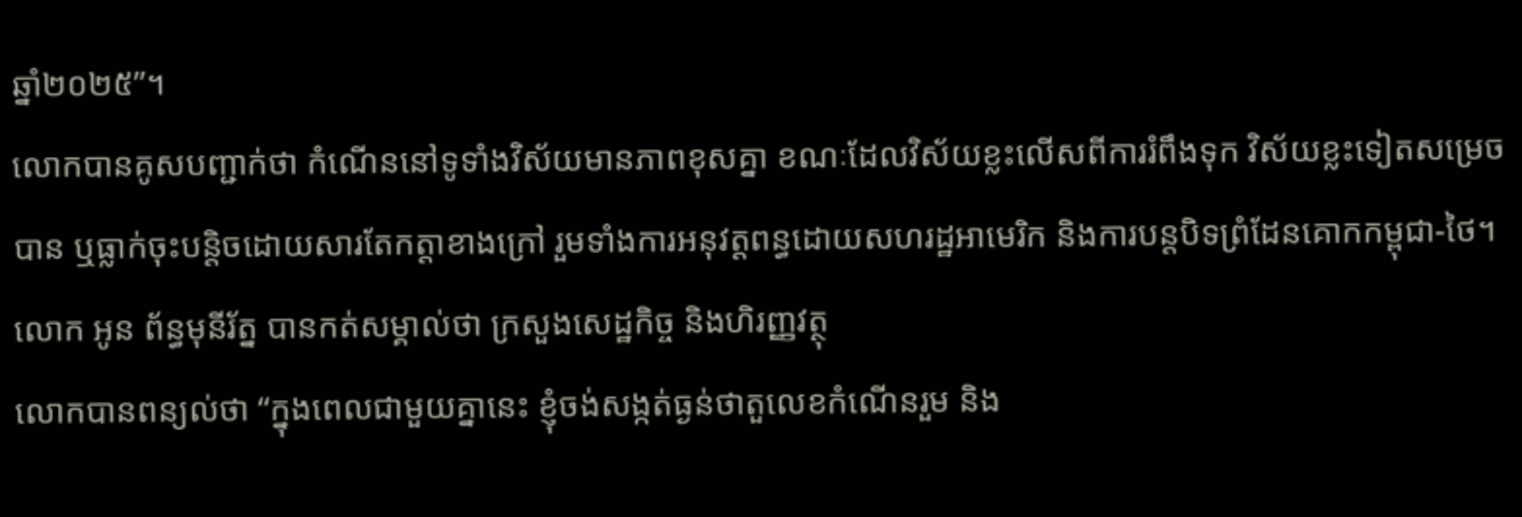ឆ្នាំ២០២៥”។
លោកបានគូសបញ្ជាក់ថា កំណើននៅទូទាំងវិស័យមានភាពខុសគ្នា ខណៈដែលវិស័យខ្លះលើសពីការរំពឹងទុក វិស័យខ្លះទៀតសម្រេចបាន ឬធ្លាក់ចុះបន្តិចដោយសារតែកត្តាខាងក្រៅ រួមទាំងការអនុវត្តពន្ធដោយសហរដ្ឋអាមេរិក និងការបន្តបិទព្រំដែនគោកកម្ពុជា-ថៃ។
លោក អូន ព័ន្ធមុនីរ័ត្ន បានកត់សម្គាល់ថា ក្រសួងសេដ្ឋកិច្ច និងហិរញ្ញវត្ថុ
លោកបានពន្យល់ថា “ក្នុងពេលជាមួយគ្នានេះ ខ្ញុំចង់សង្កត់ធ្ងន់ថាតួលេខកំណើនរួម និង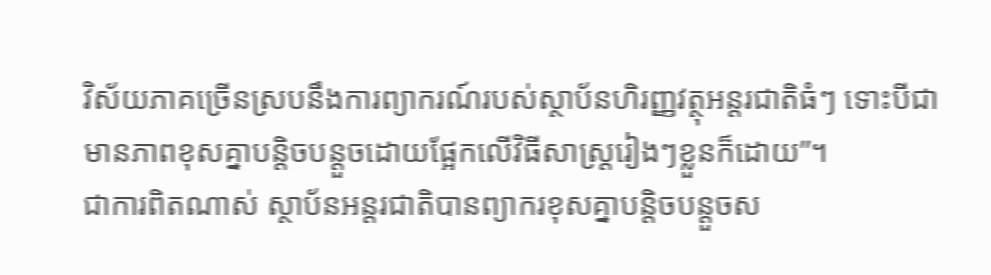វិស័យភាគច្រើនស្របនឹងការព្យាករណ៍របស់ស្ថាប័នហិរញ្ញវត្ថុអន្តរជាតិធំៗ ទោះបីជាមានភាពខុសគ្នាបន្តិចបន្តួចដោយផ្អែកលើវិធីសាស្រ្តរៀងៗខ្លួនក៏ដោយ”។
ជាការពិតណាស់ ស្ថាប័នអន្តរជាតិបានព្យាករខុសគ្នាបន្តិចបន្តួចស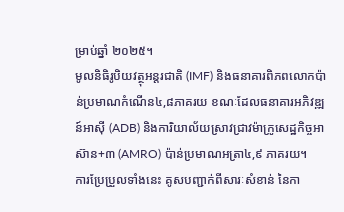ម្រាប់ឆ្នាំ ២០២៥។
មូលនិធិរូបិយវត្ថុអន្តរជាតិ (IMF) និងធនាគារពិភពលោកប៉ាន់ប្រមាណកំណើន៤,៨ភាគរយ ខណៈដែលធនាគារអភិវឌ្ឍន៍អាស៊ី (ADB) និងការិយាល័យស្រាវជ្រាវម៉ាក្រូសេដ្ឋកិច្ចអាស៊ាន+៣ (AMRO) ប៉ាន់ប្រមាណអត្រា៤,៩ ភាគរយ។
ការប្រែប្រួលទាំងនេះ គូសបញ្ជាក់ពីសារៈសំខាន់ នៃកា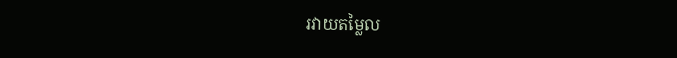រវាយតម្លៃល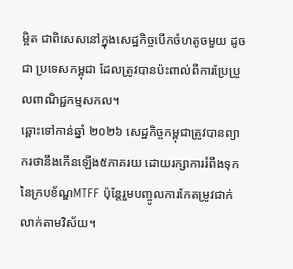ម្អិត ជាពិសេសនៅក្នុងសេដ្ឋកិច្ចបើកចំហតូចមួយ ដូចជា ប្រទេសកម្ពុជា ដែលត្រូវបានប៉ះពាល់ពីការប្រែប្រួលពាណិជ្ជកម្មសកល។
ឆ្ពោះទៅកាន់ឆ្នាំ ២០២៦ សេដ្ឋកិច្ចកម្ពុជាត្រូវបានព្យាករថានឹងកើនឡើង៥ភាគរយ ដោយរក្សាការរំពឹងទុកនៃក្របខ័ណ្ឌMTFF ប៉ុន្តែរួមបញ្ចូលការកែតម្រូវជាក់លាក់តាមវិស័យ។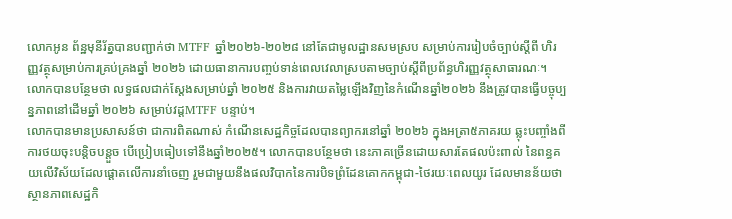លោកអូន ព័ន្ឋមុនីរ័ត្នបានបញ្ជាក់ថា MTFF ឆ្នាំ២០២៦-២០២៨ នៅតែជាមូលដ្ឋានសមស្រប សម្រាប់ការរៀបចំច្បាប់ស្តីពី ហិរញ្ញវត្ថុសម្រាប់ការគ្រប់គ្រងឆ្នាំ ២០២៦ ដោយធានាការបញ្ចប់ទាន់ពេលវេលាស្របតាមច្បាប់ស្តីពីប្រព័ន្ធហិរញ្ញវត្ថុសាធារណៈ។
លោកបានបន្ថែមថា លទ្ធផលជាក់ស្តែងសម្រាប់ឆ្នាំ ២០២៥ និងការវាយតម្លៃឡើងវិញនៃកំណើនឆ្នាំ២០២៦ នឹងត្រូវបានធ្វើបច្ចុប្បន្នភាពនៅដើមឆ្នាំ ២០២៦ សម្រាប់វដ្តMTFF បន្ទាប់។
លោកបានមានប្រសាសន៍ថា ជាការពិតណាស់ កំណើនសេដ្ឋកិច្ចដែលបានព្យាករនៅឆ្នាំ ២០២៦ ក្នុងអត្រា៥ភាគរយ ឆ្លុះបញ្ចាំងពីការថយចុះបន្តិចបន្តួច បើប្រៀបធៀបទៅនឹងឆ្នាំ២០២៥។ លោកបានបន្ថែមថា នេះភាគច្រើនដោយសារតែផលប៉ះពាល់ នៃពន្ធគយលើវិស័យដែលផ្តោតលើការនាំចេញ រួមជាមួយនឹងផលវិបាកនៃការបិទព្រំដែនគោកកម្ពុជា-ថៃរយៈពេលយូរ ដែលមានន័យថាស្ថានភាពសេដ្ឋកិ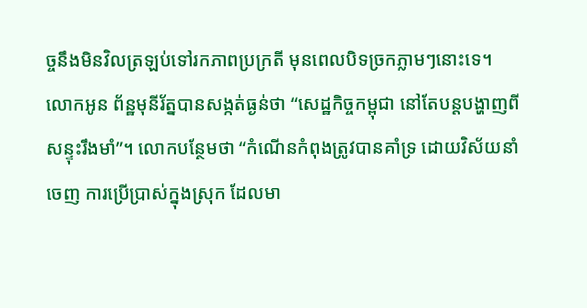ច្ចនឹងមិនវិលត្រឡប់ទៅរកភាពប្រក្រតី មុនពេលបិទច្រកភ្លាមៗនោះទេ។
លោកអូន ព័ន្ឋមុនីរ័ត្នបានសង្កត់ធ្ងន់ថា “សេដ្ឋកិច្ចកម្ពុជា នៅតែបន្តបង្ហាញពីសន្ទុះរឹងមាំ”។ លោកបន្ថែមថា “កំណើនកំពុងត្រូវបានគាំទ្រ ដោយវិស័យនាំចេញ ការប្រើប្រាស់ក្នុងស្រុក ដែលមា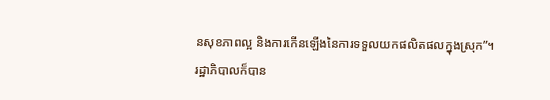នសុខភាពល្អ និងការកើនឡើងនៃការទទួលយកផលិតផលក្នុងស្រុក”។
រដ្ឋាភិបាលក៏បាន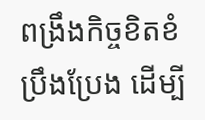ពង្រឹងកិច្ចខិតខំប្រឹងប្រែង ដើម្បី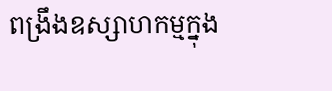ពង្រឹងឧស្សាហកម្មក្នុង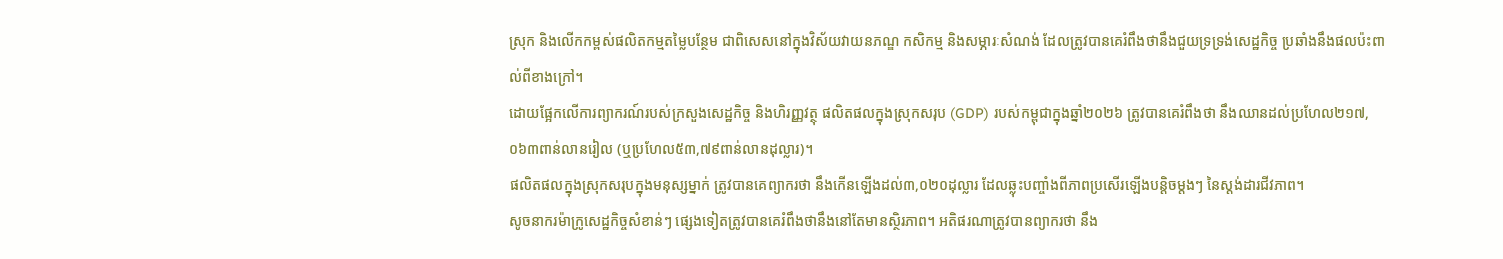ស្រុក និងលើកកម្ពស់ផលិតកម្មតម្លៃបន្ថែម ជាពិសេសនៅក្នុងវិស័យវាយនភណ្ឌ កសិកម្ម និងសម្ភារៈសំណង់ ដែលត្រូវបានគេរំពឹងថានឹងជួយទ្រទ្រង់សេដ្ឋកិច្ច ប្រឆាំងនឹងផលប៉ះពាល់ពីខាងក្រៅ។
ដោយផ្អែកលើការព្យាករណ៍របស់ក្រសួងសេដ្ឋកិច្ច និងហិរញ្ញវត្ថុ ផលិតផលក្នុងស្រុកសរុប (GDP) របស់កម្ពុជាក្នុងឆ្នាំ២០២៦ ត្រូវបានគេរំពឹងថា នឹងឈានដល់ប្រហែល២១៧,០៦៣ពាន់លានរៀល (ឬប្រហែល៥៣,៧៩ពាន់លានដុល្លារ)។
ផលិតផលក្នុងស្រុកសរុបក្នុងមនុស្សម្នាក់ ត្រូវបានគេព្យាករថា នឹងកើនឡើងដល់៣,០២០ដុល្លារ ដែលឆ្លុះបញ្ចាំងពីភាពប្រសើរឡើងបន្តិចម្តងៗ នៃស្តង់ដារជីវភាព។
សូចនាករម៉ាក្រូសេដ្ឋកិច្ចសំខាន់ៗ ផ្សេងទៀតត្រូវបានគេរំពឹងថានឹងនៅតែមានស្ថិរភាព។ អតិផរណាត្រូវបានព្យាករថា នឹង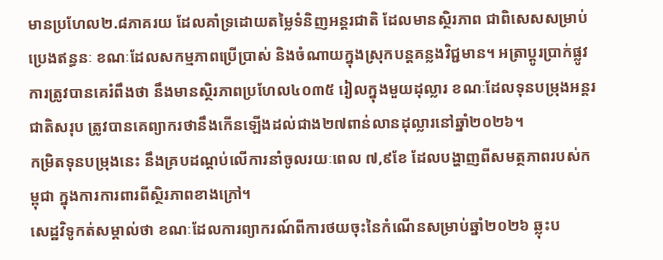មានប្រហែល២.៨ភាគរយ ដែលគាំទ្រដោយតម្លៃទំនិញអន្តរជាតិ ដែលមានស្ថិរភាព ជាពិសេសសម្រាប់ប្រេងឥន្ធនៈ ខណៈដែលសកម្មភាពប្រើប្រាស់ និងចំណាយក្នុងស្រុកបន្តគន្លងវិជ្ជមាន។ អត្រាប្តូរប្រាក់ផ្លូវការត្រូវបានគេរំពឹងថា នឹងមានស្ថិរភាពប្រហែល៤០៣៥ រៀលក្នុងមួយដុល្លារ ខណៈដែលទុនបម្រុងអន្តរជាតិសរុប ត្រូវបានគេព្យាករថានឹងកើនឡើងដល់ជាង២៧ពាន់លានដុល្លារនៅឆ្នាំ២០២៦។
កម្រិតទុនបម្រុងនេះ នឹងគ្របដណ្តប់លើការនាំចូលរយៈពេល ៧,៩ខែ ដែលបង្ហាញពីសមត្ថភាពរបស់កម្ពុជា ក្នុងការការពារពីស្ថិរភាពខាងក្រៅ។
សេដ្ឋវិទូកត់សម្គាល់ថា ខណៈដែលការព្យាករណ៍ពីការថយចុះនៃកំណើនសម្រាប់ឆ្នាំ២០២៦ ឆ្លុះប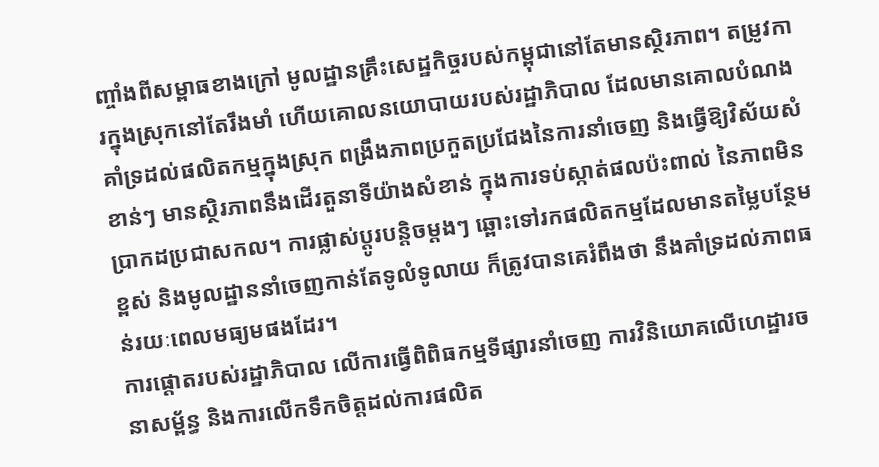ញ្ចាំងពីសម្ពាធខាងក្រៅ មូលដ្ឋានគ្រឹះសេដ្ឋកិច្ចរបស់កម្ពុជានៅតែមានស្ថិរភាព។ តម្រូវការក្នុងស្រុកនៅតែរឹងមាំ ហើយគោលនយោបាយរបស់រដ្ឋាភិបាល ដែលមានគោលបំណងគាំទ្រដល់ផលិតកម្មក្នុងស្រុក ពង្រឹងភាពប្រកួតប្រជែងនៃការនាំចេញ និងធ្វើឱ្យវិស័យសំខាន់ៗ មានស្ថិរភាពនឹងដើរតួនាទីយ៉ាងសំខាន់ ក្នុងការទប់ស្កាត់ផលប៉ះពាល់ នៃភាពមិនប្រាកដប្រជាសកល។ ការផ្លាស់ប្តូរបន្តិចម្តងៗ ឆ្ពោះទៅរកផលិតកម្មដែលមានតម្លៃបន្ថែមខ្ពស់ និងមូលដ្ឋាននាំចេញកាន់តែទូលំទូលាយ ក៏ត្រូវបានគេរំពឹងថា នឹងគាំទ្រដល់ភាពធន់រយៈពេលមធ្យមផងដែរ។
ការផ្តោតរបស់រដ្ឋាភិបាល លើការធ្វើពិពិធកម្មទីផ្សារនាំចេញ ការវិនិយោគលើហេដ្ឋារចនាសម្ព័ន្ធ និងការលើកទឹកចិត្តដល់ការផលិត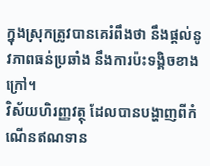ក្នុងស្រុកត្រូវបានគេរំពឹងថា នឹងផ្តល់នូវភាពធន់ប្រឆាំង នឹងការប៉ះទង្គិចខាងក្រៅ។
វិស័យហិរញ្ញវត្ថុ ដែលបានបង្ហាញពីកំណើនឥណទាន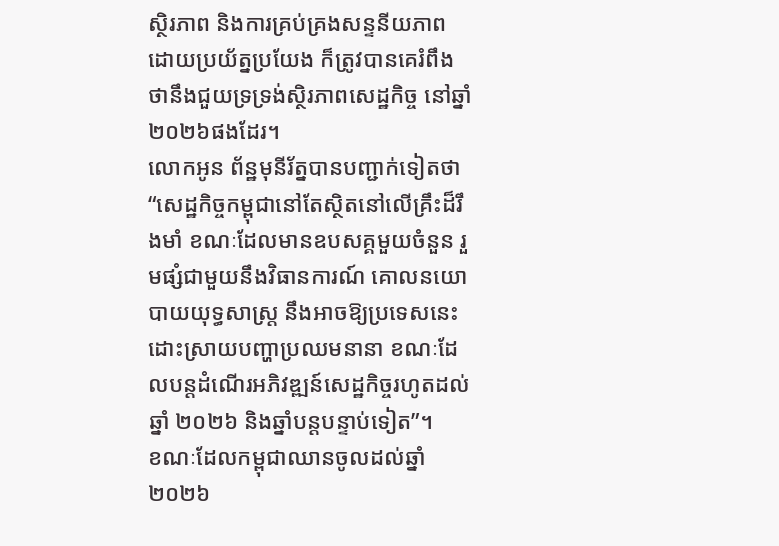ស្ថិរភាព និងការគ្រប់គ្រងសន្ទនីយភាព ដោយប្រយ័ត្នប្រយែង ក៏ត្រូវបានគេរំពឹងថានឹងជួយទ្រទ្រង់ស្ថិរភាពសេដ្ឋកិច្ច នៅឆ្នាំ២០២៦ផងដែរ។
លោកអូន ព័ន្ឋមុនីរ័ត្នបានបញ្ជាក់ទៀតថា “សេដ្ឋកិច្ចកម្ពុជានៅតែស្ថិតនៅលើគ្រឹះដ៏រឹងមាំ ខណៈដែលមានឧបសគ្គមួយចំនួន រួមផ្សំជាមួយនឹងវិធានការណ៍ គោលនយោបាយយុទ្ធសាស្ត្រ នឹងអាចឱ្យប្រទេសនេះដោះស្រាយបញ្ហាប្រឈមនានា ខណៈដែលបន្តដំណើរអភិវឌ្ឍន៍សេដ្ឋកិច្ចរហូតដល់ឆ្នាំ ២០២៦ និងឆ្នាំបន្តបន្ទាប់ទៀត”។
ខណៈដែលកម្ពុជាឈានចូលដល់ឆ្នាំ២០២៦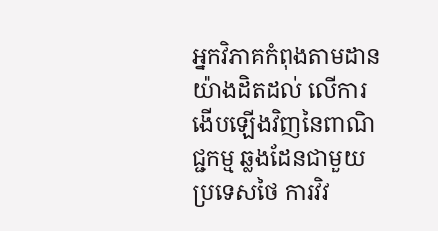អ្នកវិភាគកំពុងតាមដានយ៉ាងដិតដល់ លើការងើបឡើងវិញនៃពាណិជ្ជកម្ម ឆ្លងដែនជាមួយប្រទេសថៃ ការវិវ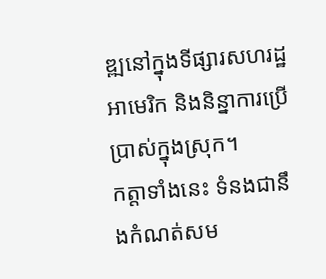ឌ្ឍនៅក្នុងទីផ្សារសហរដ្ឋអាមេរិក និងនិន្នាការប្រើប្រាស់ក្នុងស្រុក។
កត្តាទាំងនេះ ទំនងជានឹងកំណត់សម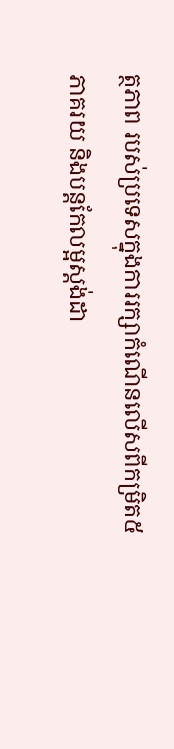ត្ថភាព របស់ប្រទេសក្នុងការរក្សាកំណើនលើសពីកម្រិត៥ភាគរយ និងបន្តកែលម្អស្តង់ដា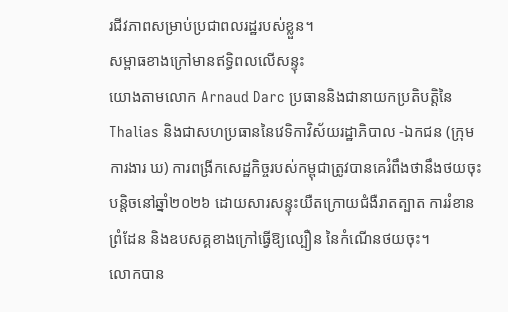រជីវភាពសម្រាប់ប្រជាពលរដ្ឋរបស់ខ្លួន។
សម្ពាធខាងក្រៅមានឥទ្ធិពលលើសន្ទុះ
យោងតាមលោក Arnaud Darc ប្រធាននិងជានាយកប្រតិបត្តិនៃThalias និងជាសហប្រធាននៃវេទិកាវិស័យរដ្ឋាភិបាល -ឯកជន (ក្រុមការងារ ឃ) ការពង្រីកសេដ្ឋកិច្ចរបស់កម្ពុជាត្រូវបានគេរំពឹងថានឹងថយចុះបន្តិចនៅឆ្នាំ២០២៦ ដោយសារសន្ទុះយឺតក្រោយជំងឺរាតត្បាត ការរំខានព្រំដែន និងឧបសគ្គខាងក្រៅធ្វើឱ្យល្បឿន នៃកំណើនថយចុះ។
លោកបាន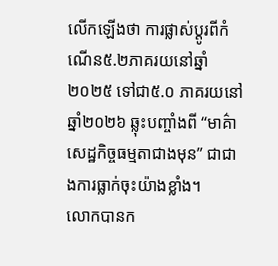លើកឡើងថា ការផ្លាស់ប្តូរពីកំណើន៥.២ភាគរយនៅឆ្នាំ ២០២៥ ទៅជា៥.០ ភាគរយនៅឆ្នាំ២០២៦ ឆ្លុះបញ្ចាំងពី “មាគ៌ាសេដ្ឋកិច្ចធម្មតាជាងមុន” ជាជាងការធ្លាក់ចុះយ៉ាងខ្លាំង។
លោកបានក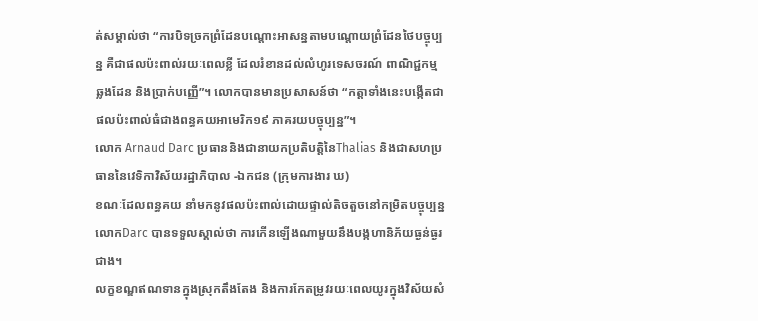ត់សម្គាល់ថា “ការបិទច្រកព្រំដែនបណ្តោះអាសន្នតាមបណ្តោយព្រំដែនថៃបច្ចុប្បន្ន គឺជាផលប៉ះពាល់រយៈពេលខ្លី ដែលរំខានដល់លំហូរទេសចរណ៍ ពាណិជ្ជកម្មឆ្លងដែន និងប្រាក់បញ្ញើ”។ លោកបានមានប្រសាសន៍ថា “កត្តាទាំងនេះបង្កើតជាផលប៉ះពាល់ធំជាងពន្ធគយអាមេរិក១៩ ភាគរយបច្ចុប្បន្ន”។
លោក Arnaud Darc ប្រធាននិងជានាយកប្រតិបត្តិនៃThalias និងជាសហប្រធាននៃវេទិកាវិស័យរដ្ឋាភិបាល -ឯកជន (ក្រុមការងារ ឃ)
ខណៈដែលពន្ធគយ នាំមកនូវផលប៉ះពាល់ដោយផ្ទាល់តិចតួចនៅកម្រិតបច្ចុប្បន្ន លោកDarc បានទទួលស្គាល់ថា ការកើនឡើងណាមួយនឹងបង្កហានិភ័យធ្ងន់ធ្ងរជាង។
លក្ខខណ្ឌឥណទានក្នុងស្រុកតឹងតែង និងការកែតម្រូវរយៈពេលយូរក្នុងវិស័យសំ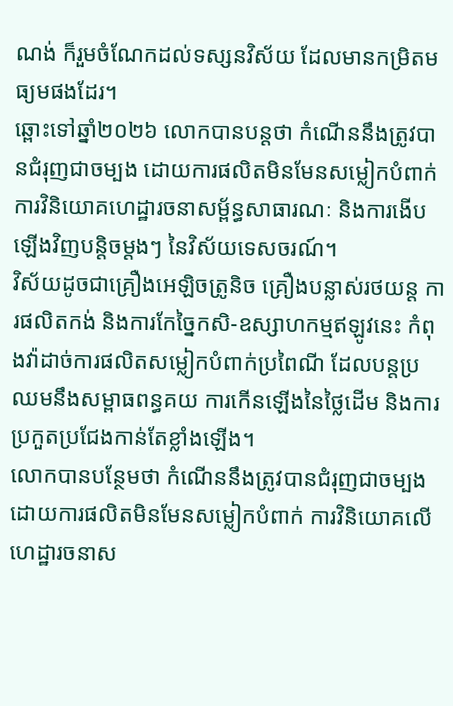ណង់ ក៏រួមចំណែកដល់ទស្សនវិស័យ ដែលមានកម្រិតមធ្យមផងដែរ។
ឆ្ពោះទៅឆ្នាំ២០២៦ លោកបានបន្តថា កំណើននឹងត្រូវបានជំរុញជាចម្បង ដោយការផលិតមិនមែនសម្លៀកបំពាក់ ការវិនិយោគហេដ្ឋារចនាសម្ព័ន្ធសាធារណៈ និងការងើបឡើងវិញបន្តិចម្តងៗ នៃវិស័យទេសចរណ៍។
វិស័យដូចជាគ្រឿងអេឡិចត្រូនិច គ្រឿងបន្លាស់រថយន្ត ការផលិតកង់ និងការកែច្នៃកសិ-ឧស្សាហកម្មឥឡូវនេះ កំពុងវ៉ាដាច់ការផលិតសម្លៀកបំពាក់ប្រពៃណី ដែលបន្តប្រឈមនឹងសម្ពាធពន្ធគយ ការកើនឡើងនៃថ្លៃដើម និងការប្រកួតប្រជែងកាន់តែខ្លាំងឡើង។
លោកបានបន្ថែមថា កំណើននឹងត្រូវបានជំរុញជាចម្បងដោយការផលិតមិនមែនសម្លៀកបំពាក់ ការវិនិយោគលើហេដ្ឋារចនាស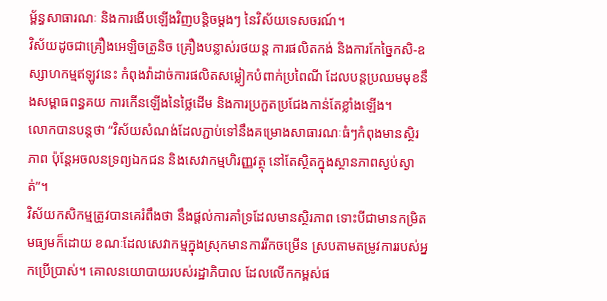ម្ព័ន្ធសាធារណៈ និងការងើបឡើងវិញបន្តិចម្តងៗ នៃវិស័យទេសចរណ៍។
វិស័យដូចជាគ្រឿងអេឡិចត្រូនិច គ្រឿងបន្លាស់រថយន្ត ការផលិតកង់ និងការកែច្នៃកសិ-ឧស្សាហកម្មឥឡូវនេះ កំពុងវ៉ាដាច់ការផលិតសម្លៀកបំពាក់ប្រពៃណី ដែលបន្តប្រឈមមុខនឹងសម្ពាធពន្ធគយ ការកើនឡើងនៃថ្លៃដើម និងការប្រកួតប្រជែងកាន់តែខ្លាំងឡើង។
លោកបានបន្តថា “វិស័យសំណង់ដែលភ្ជាប់ទៅនឹងគម្រោងសាធារណៈធំៗកំពុងមានស្ថិរភាព ប៉ុន្តែអចលនទ្រព្យឯកជន និងសេវាកម្មហិរញ្ញវត្ថុ នៅតែស្ថិតក្នុងស្ថានភាពស្ងប់ស្ងាត់”។
វិស័យកសិកម្មត្រូវបានគេរំពឹងថា នឹងផ្តល់ការគាំទ្រដែលមានស្ថិរភាព ទោះបីជាមានកម្រិតមធ្យមក៏ដោយ ខណៈដែលសេវាកម្មក្នុងស្រុកមានការរីកចម្រើន ស្របតាមតម្រូវការរបស់អ្នកប្រើប្រាស់។ គោលនយោបាយរបស់រដ្ឋាភិបាល ដែលលើកកម្ពស់ផ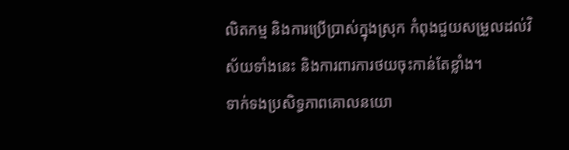លិតកម្ម និងការប្រើប្រាស់ក្នុងស្រុក កំពុងជួយសម្រួលដល់វិស័យទាំងនេះ និងការពារការថយចុះកាន់តែខ្លាំង។
ទាក់ទងប្រសិទ្ធភាពគោលនយោ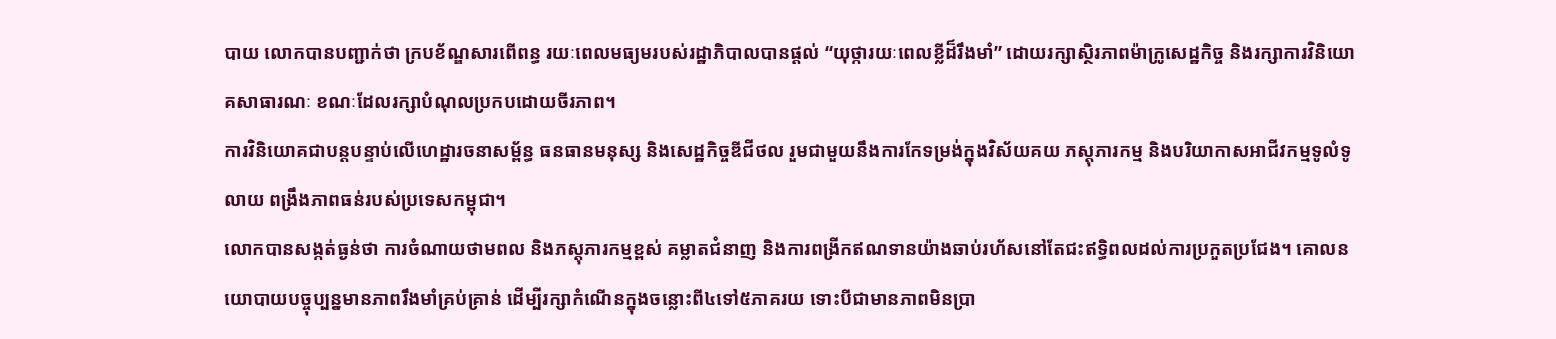បាយ លោកបានបញ្ជាក់ថា ក្របខ័ណ្ឌសារពើពន្ធ រយៈពេលមធ្យមរបស់រដ្ឋាភិបាលបានផ្តល់ “យុថ្ការយៈពេលខ្លីដ៏រឹងមាំ” ដោយរក្សាស្ថិរភាពម៉ាក្រូសេដ្ឋកិច្ច និងរក្សាការវិនិយោគសាធារណៈ ខណៈដែលរក្សាបំណុលប្រកបដោយចីរភាព។
ការវិនិយោគជាបន្តបន្ទាប់លើហេដ្ឋារចនាសម្ព័ន្ធ ធនធានមនុស្ស និងសេដ្ឋកិច្ចឌីជីថល រួមជាមួយនឹងការកែទម្រង់ក្នុងវិស័យគយ ភស្តុភារកម្ម និងបរិយាកាសអាជីវកម្មទូលំទូលាយ ពង្រឹងភាពធន់របស់ប្រទេសកម្ពុជា។
លោកបានសង្កត់ធ្ងន់ថា ការចំណាយថាមពល និងភស្តុភារកម្មខ្ពស់ គម្លាតជំនាញ និងការពង្រីកឥណទានយ៉ាងឆាប់រហ័សនៅតែជះឥទ្ធិពលដល់ការប្រកួតប្រជែង។ គោលនយោបាយបច្ចុប្បន្នមានភាពរឹងមាំគ្រប់គ្រាន់ ដើម្បីរក្សាកំណើនក្នុងចន្លោះពី៤ទៅ៥ភាគរយ ទោះបីជាមានភាពមិនប្រា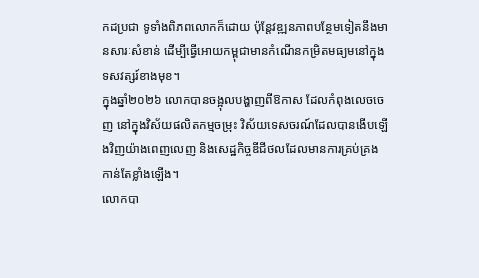កដប្រជា ទូទាំងពិភពលោកក៏ដោយ ប៉ុន្តែវឌ្ឍនភាពបន្ថែមទៀតនឹងមានសារៈសំខាន់ ដើម្បីធ្វើអោយកម្ពុជាមានកំណើនកម្រិតមធ្យមនៅក្នុងទសវត្សរ៍ខាងមុខ។
ក្នុងឆ្នាំ២០២៦ លោកបានចង្អុលបង្ហាញពីឱកាស ដែលកំពុងលេចចេញ នៅក្នុងវិស័យផលិតកម្មចម្រុះ វិស័យទេសចរណ៍ដែលបានងើបឡើងវិញយ៉ាងពេញលេញ និងសេដ្ឋកិច្ចឌីជីថលដែលមានការគ្រប់គ្រងកាន់តែខ្លាំងឡើង។
លោកបា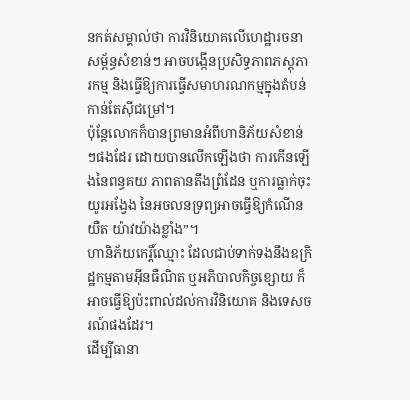នកត់សម្គាល់ថា ការវិនិយោគលើហេដ្ឋារចនាសម្ព័ន្ធសំខាន់ៗ អាចបង្កើនប្រសិទ្ធភាពភស្តុភារកម្ម និងធ្វើឱ្យការធ្វើសមាហរណកម្មក្នុងតំបន់កាន់តែស៊ីជម្រៅ។
ប៉ុន្តែលោកក៏បានព្រមានអំពីហានិភ័យសំខាន់ៗផងដែរ ដោយបានលើកឡើងថា ការកើនឡើងនៃពន្ធគយ ភាពតានតឹងព្រំដែន ឬការធ្លាក់ចុះយូរអង្វែង នៃអចលនទ្រព្យអាចធ្វើឱ្យកំណើនយឺត យ៉ាវយ៉ាងខ្លាំង”។
ហានិភ័យកេរ្តិ៍ឈ្មោះ ដែលជាប់ទាក់ទងនឹងឧក្រិដ្ឋកម្មតាមអ៊ីនធឺណិត ឬអភិបាលកិច្ចខ្សោយ ក៏អាចធ្វើឱ្យប៉ះពាល់ដល់ការវិនិយោគ និងទេសចរណ៍ផងដែរ។
ដើម្បីធានា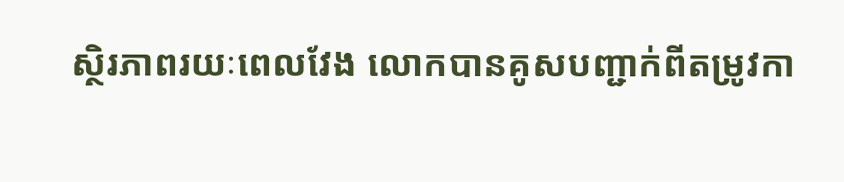ស្ថិរភាពរយៈពេលវែង លោកបានគូសបញ្ជាក់ពីតម្រូវកា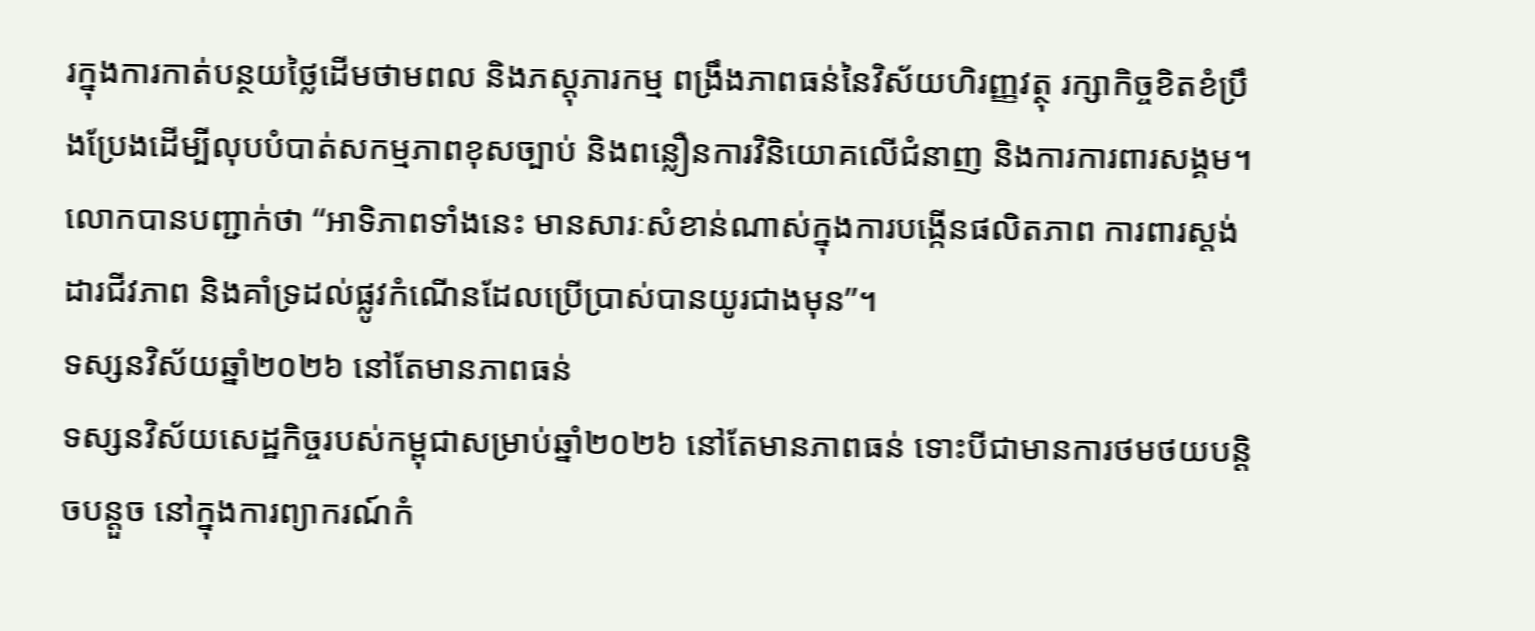រក្នុងការកាត់បន្ថយថ្លៃដើមថាមពល និងភស្តុភារកម្ម ពង្រឹងភាពធន់នៃវិស័យហិរញ្ញវត្ថុ រក្សាកិច្ចខិតខំប្រឹងប្រែងដើម្បីលុបបំបាត់សកម្មភាពខុសច្បាប់ និងពន្លឿនការវិនិយោគលើជំនាញ និងការការពារសង្គម។
លោកបានបញ្ជាក់ថា “អាទិភាពទាំងនេះ មានសារៈសំខាន់ណាស់ក្នុងការបង្កើនផលិតភាព ការពារស្តង់ដារជីវភាព និងគាំទ្រដល់ផ្លូវកំណើនដែលប្រើប្រាស់បានយូរជាងមុន”។
ទស្សនវិស័យឆ្នាំ២០២៦ នៅតែមានភាពធន់
ទស្សនវិស័យសេដ្ឋកិច្ចរបស់កម្ពុជាសម្រាប់ឆ្នាំ២០២៦ នៅតែមានភាពធន់ ទោះបីជាមានការថមថយបន្តិចបន្តួច នៅក្នុងការព្យាករណ៍កំ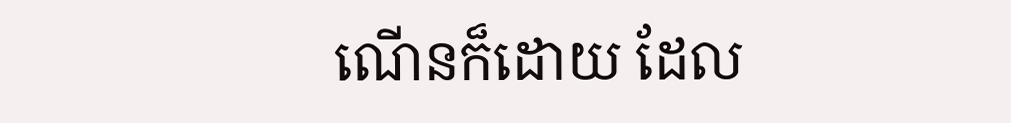ណើនក៏ដោយ ដែល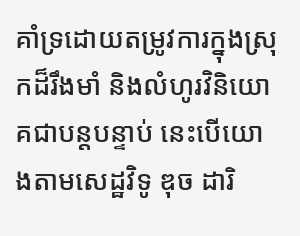គាំទ្រដោយតម្រូវការក្នុងស្រុកដ៏រឹងមាំ និងលំហូរវិនិយោគជាបន្តបន្ទាប់ នេះបើយោងតាមសេដ្ឋវិទូ ឌុច ដារិ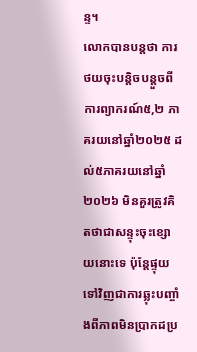ន្ទ។
លោកបានបន្តថា ការថយចុះបន្តិចបន្តួចពីការព្យាករណ៍៥,២ ភាគរយនៅឆ្នាំ២០២៥ ដល់៥ភាគរយនៅឆ្នាំ២០២៦ មិនគួរត្រូវគិតថាជាសន្ទុះចុះខ្សោយនោះទេ ប៉ុន្តែផ្ទុយទៅវិញជាការឆ្លុះបញ្ចាំងពីភាពមិនប្រាកដប្រ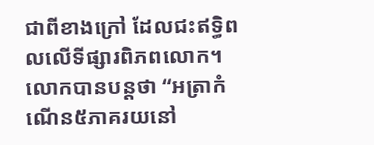ជាពីខាងក្រៅ ដែលជះឥទ្ធិពលលើទីផ្សារពិភពលោក។
លោកបានបន្តថា “អត្រាកំណើន៥ភាគរយនៅ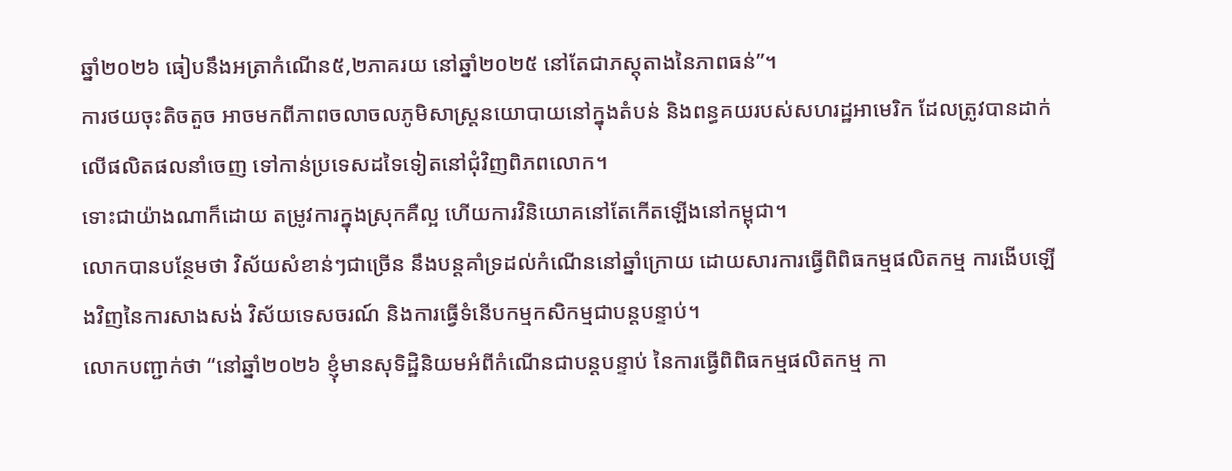ឆ្នាំ២០២៦ ធៀបនឹងអត្រាកំណើន៥,២ភាគរយ នៅឆ្នាំ២០២៥ នៅតែជាភស្តុតាងនៃភាពធន់”។
ការថយចុះតិចតួច អាចមកពីភាពចលាចលភូមិសាស្ត្រនយោបាយនៅក្នុងតំបន់ និងពន្ធគយរបស់សហរដ្ឋអាមេរិក ដែលត្រូវបានដាក់លើផលិតផលនាំចេញ ទៅកាន់ប្រទេសដទៃទៀតនៅជុំវិញពិភពលោក។
ទោះជាយ៉ាងណាក៏ដោយ តម្រូវការក្នុងស្រុកគឺល្អ ហើយការវិនិយោគនៅតែកើតឡើងនៅកម្ពុជា។
លោកបានបន្ថែមថា វិស័យសំខាន់ៗជាច្រើន នឹងបន្តគាំទ្រដល់កំណើននៅឆ្នាំក្រោយ ដោយសារការធ្វើពិពិធកម្មផលិតកម្ម ការងើបឡើងវិញនៃការសាងសង់ វិស័យទេសចរណ៍ និងការធ្វើទំនើបកម្មកសិកម្មជាបន្តបន្ទាប់។
លោកបញ្ជាក់ថា “នៅឆ្នាំ២០២៦ ខ្ញុំមានសុទិដ្ឋិនិយមអំពីកំណើនជាបន្តបន្ទាប់ នៃការធ្វើពិពិធកម្មផលិតកម្ម កា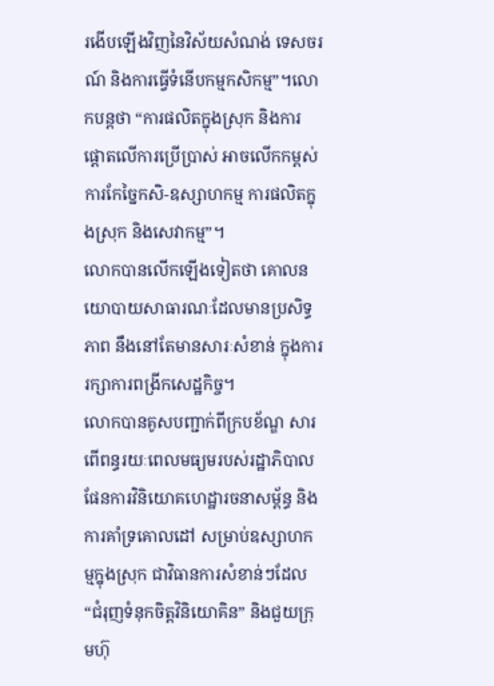រងើបឡើងវិញនៃវិស័យសំណង់ ទេសចរណ៍ និងការធ្វើទំនើបកម្មកសិកម្ម”។លោកបន្តថា “ការផលិតក្នុងស្រុក និងការផ្តោតលើការប្រើប្រាស់ អាចលើកកម្ពស់ការកែច្នៃកសិ-ឧស្សាហកម្ម ការផលិតក្នុងស្រុក និងសេវាកម្ម”។
លោកបានលើកឡើងទៀតថា គោលនយោបាយសាធារណៈដែលមានប្រសិទ្ធភាព នឹងនៅតែមានសារៈសំខាន់ ក្នុងការរក្សាការពង្រីកសេដ្ឋកិច្ច។
លោកបានគូសបញ្ជាក់ពីក្របខ័ណ្ឌ សារពើពន្ធរយៈពេលមធ្យមរបស់រដ្ឋាភិបាល ផែនការវិនិយោគហេដ្ឋារចនាសម្ព័ន្ធ និងការគាំទ្រគោលដៅ សម្រាប់ឧស្សាហកម្មក្នុងស្រុក ជាវិធានការសំខាន់ៗដែល “ជំរុញទំនុកចិត្តវិនិយោគិន” និងជួយក្រុមហ៊ុ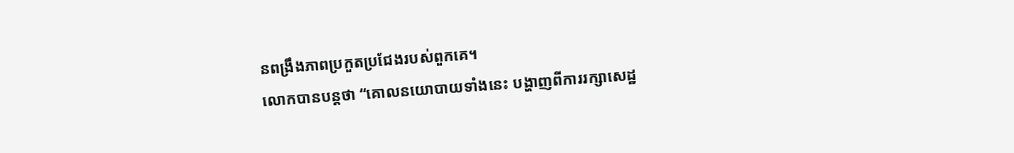នពង្រឹងភាពប្រកួតប្រជែងរបស់ពួកគេ។
លោកបានបន្តថា “គោលនយោបាយទាំងនេះ បង្ហាញពីការរក្សាសេដ្ឋ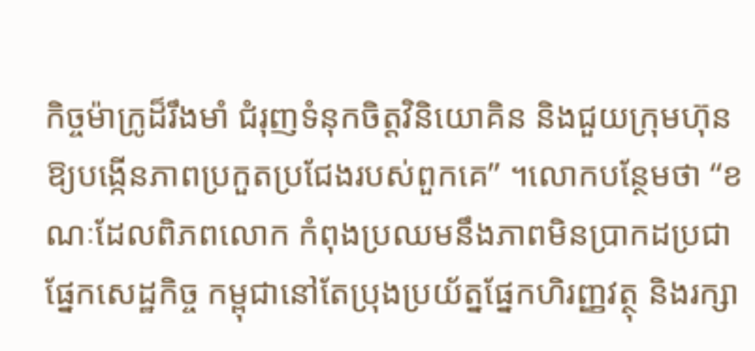កិច្ចម៉ាក្រូដ៏រឹងមាំ ជំរុញទំនុកចិត្តវិនិយោគិន និងជួយក្រុមហ៊ុនឱ្យបង្កើនភាពប្រកួតប្រជែងរបស់ពួកគេ” ។លោកបន្ថែមថា “ខណៈដែលពិភពលោក កំពុងប្រឈមនឹងភាពមិនប្រាកដប្រជាផ្នែកសេដ្ឋកិច្ច កម្ពុជានៅតែប្រុងប្រយ័ត្នផ្នែកហិរញ្ញវត្ថុ និងរក្សា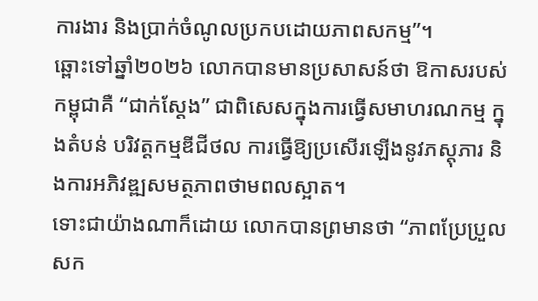ការងារ និងប្រាក់ចំណូលប្រកបដោយភាពសកម្ម”។
ឆ្ពោះទៅឆ្នាំ២០២៦ លោកបានមានប្រសាសន៍ថា ឱកាសរបស់កម្ពុជាគឺ “ជាក់ស្តែង” ជាពិសេសក្នុងការធ្វើសមាហរណកម្ម ក្នុងតំបន់ បរិវត្តកម្មឌីជីថល ការធ្វើឱ្យប្រសើរឡើងនូវភស្តុភារ និងការអភិវឌ្ឍសមត្ថភាពថាមពលស្អាត។
ទោះជាយ៉ាងណាក៏ដោយ លោកបានព្រមានថា “ភាពប្រែប្រួលសក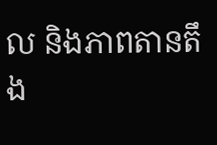ល និងភាពតានតឹង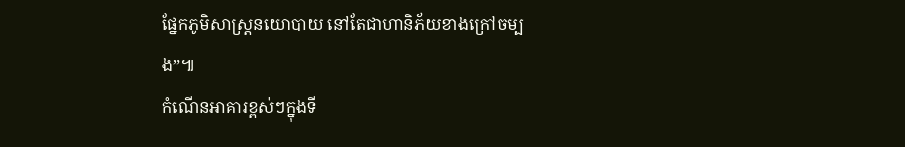ផ្នែកភូមិសាស្ត្រនយោបាយ នៅតែជាហានិភ័យខាងក្រៅចម្បង”៕
កំណើនអាគារខ្ពស់ៗក្នុងទី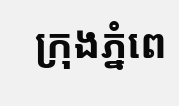ក្រុងភ្នំពេ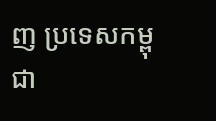ញ ប្រទេសកម្ពុជា